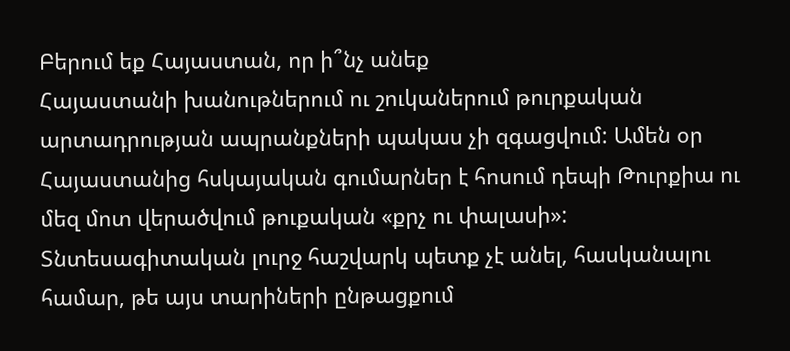Բերում եք Հայաստան, որ ի՞նչ անեք
Հայաստանի խանութներում ու շուկաներում թուրքական արտադրության ապրանքների պակաս չի զգացվում: Ամեն օր Հայաստանից հսկայական գումարներ է հոսում դեպի Թուրքիա ու մեզ մոտ վերածվում թուքական «քրչ ու փալասի»: Տնտեսագիտական լուրջ հաշվարկ պետք չէ անել, հասկանալու համար, թե այս տարիների ընթացքում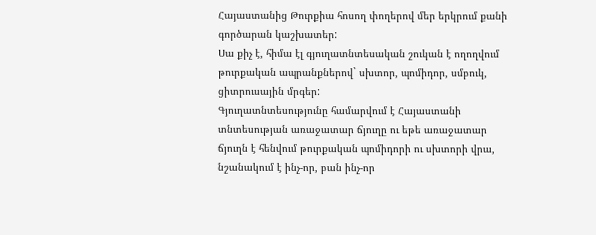Հայաստանից Թուրքիա հոսող փողերով մեր երկրում քանի գործարան կաշխատեր:
Սա քիչ է, հիմա էլ գյուղատնտեսական շուկան է ողողվում թուրքական ապրանքներով` սխտոր, պոմիդոր, սմբուկ, ցիտրուսային մրգեր:
Գյուղատնտեսությունը համարվում է Հայաստանի տնտեսության առաջատար ճյուղը ու եթե առաջատար ճյուղն է հենվում թուրքական պոմիդորի ու սխտորի վրա, նշանակում է ինչ-որ, բան ինչ-որ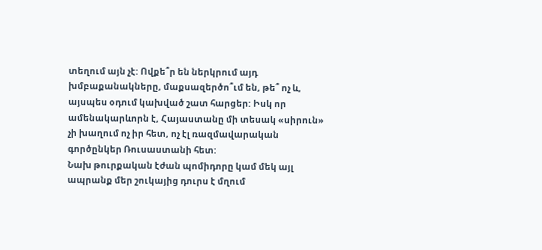տեղում այն չէ: Ովքե՞ր են ներկրում այդ խմբաքանակները, մաքսազերծո՞ւմ են, թե՞ ոչ և, այսպես օդում կախված շատ հարցեր: Իսկ որ ամենակարևորն է, Հայաստանը մի տեսակ «սիրուն» չի խաղում ոչ իր հետ, ոչ էլ ռազմավարական գործընկեր Ռուսաստանի հետ:
Նախ թուրքական էժան պոմիդորը կամ մեկ այլ ապրանք մեր շուկայից դուրս է մղում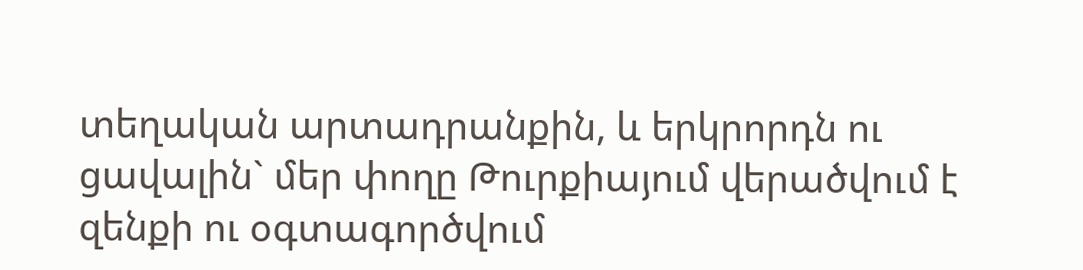տեղական արտադրանքին, և երկրորդն ու ցավալին` մեր փողը Թուրքիայում վերածվում է զենքի ու օգտագործվում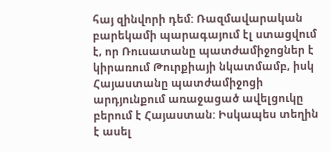հայ զինվորի դեմ: Ռազմավարական բարեկամի պարագայում էլ ստացվում է, որ Ռուսատանը պատժամիջոցներ է կիրառում Թուրքիայի նկատմամբ, իսկ Հայաստանը պատժամիջոցի արդյունքում առաջացած ավելցուկը բերում է Հայաստան: Իսկապես տեղին է ասել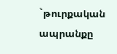`թուրքական ապրանքը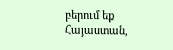բերում եք Հայաստան,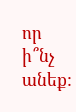որ ի՞նչ անեք: